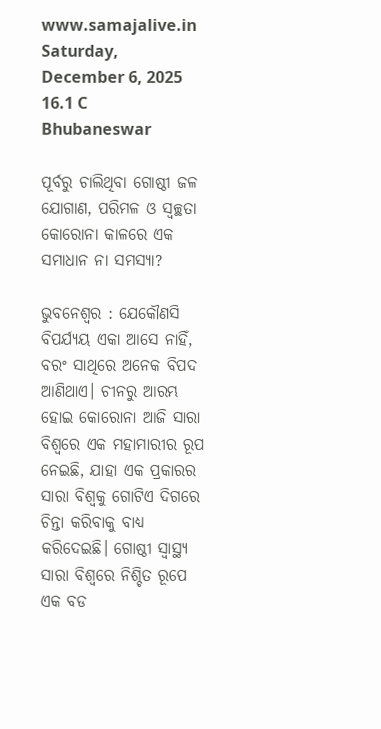www.samajalive.in
Saturday, December 6, 2025
16.1 C
Bhubaneswar

ପୂର୍ବରୁ ଚାଲିଥିବା ଗୋଷ୍ଠୀ ଜଳ ଯୋଗାଣ, ପରିମଳ ଓ ସ୍ୱଚ୍ଛତା କୋରୋନା କାଳରେ ଏକ ସମାଧାନ ନା ସମସ୍ୟା?

ଭୁବନେଶ୍ବର : ଯେକୌଣସି ବିପର୍ଯ୍ୟୟ ଏକା ଆସେ ନାହିଁ, ବରଂ ସାଥିରେ ଅନେକ ବିପଦ ଆଣିଥାଏ। ଚୀନରୁ ଆରମ୍ଭ ହୋଇ କୋରୋନା ଆଜି ସାରା ବିଶ୍ୱରେ ଏକ ମହାମାରୀର ରୂପ ନେଇଛି, ଯାହା ଏକ ପ୍ରକାରର ସାରା ବିଶ୍ୱକୁ ଗୋଟିଏ ଦିଗରେ ଚିନ୍ତା କରିବାକୁ ବାଧ୍ୟ କରିଦେଇଛି। ଗୋଷ୍ଠୀ ସ୍ୱାସ୍ଥ୍ୟ ସାରା ବିଶ୍ୱରେ ନିଶ୍ଚିତ ରୂପେ ଏକ ବଡ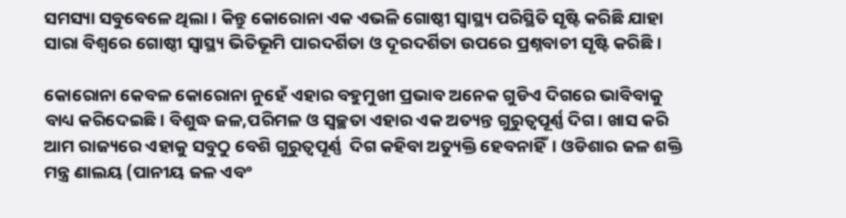ସମସ୍ୟା ସବୁବେଳେ ଥିଲା। କିନ୍ତୁ କୋରୋନା ଏକ ଏଭଳି ଗୋଷ୍ଠୀ ସ୍ୱାସ୍ଥ୍ୟ ପରିସ୍ଥିତି ସୃଷ୍ଟି କରିଛି ଯାହା ସାରା ବିଶ୍ୱରେ ଗୋଷ୍ଠୀ ସ୍ୱାସ୍ଥ୍ୟ ଭିତିଭୂମି ପାରଦର୍ଶିତା ଓ ଦୂରଦର୍ଶିତା ଉପରେ ପ୍ରଶ୍ନବାଚୀ ସୃଷ୍ଟି କରିଛି।

କୋରୋନା କେବଳ କୋରୋନା ନୁହେଁ ଏହାର ବହୁମୁଖୀ ପ୍ରଭାବ ଅନେକ ଗୁଡିଏ ଦିଗରେ ଭାବିବାକୁ ବାଧ୍ୟ କରିଦେଇଛି। ବିଶୁଦ୍ଧ ଜଳ,ପରିମଳ ଓ ସ୍ୱଚ୍ଛତା ଏହାର ଏକ ଅତ୍ୟନ୍ତ ଗୁରୁତ୍ବପୂର୍ଣ୍ଣ ଦିଗ। ଖାସ କରି ଆମ ରାଜ୍ୟରେ ଏହାକୁ ସବୁଠୁ ବେଶି ଗୁରୁତ୍ବପୂର୍ଣ୍ଣ  ଦିଗ କହିବା ଅତ୍ୟୁକ୍ତି ହେବନାହିଁ। ଓଡିଶାର ଜଳ ଶକ୍ତି ମନ୍ତ୍ର ଣାଲୟ (ପାନୀୟ ଜଳ ଏବଂ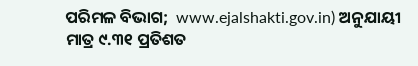ପରିମଳ ବିଭାଗ;  www.ejalshakti.gov.in) ଅନୁଯାୟୀ ମାତ୍ର ୯.୩୧ ପ୍ରତିଶତ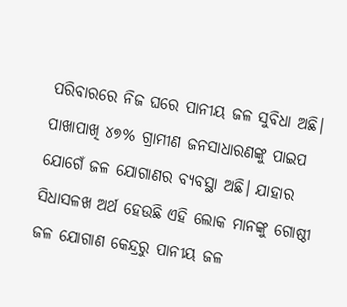ପରିବାରରେ ନିଜ ଘରେ ପାନୀୟ ଜଳ ସୁବିଧା ଅଛି। ପାଖାପାଖି ୪୭% ଗ୍ରାମୀଣ ଜନସାଧାରଣଙ୍କୁ ପାଇପ ଯୋଗେଁ ଜଳ ଯୋଗାଣର ବ୍ୟବସ୍ଥା ଅଛି। ଯାହାର ସିଧାସଳଖ ଅର୍ଥ ହେଉଛି ଏହି ଲୋକ ମାନଙ୍କୁ ଗୋଷ୍ଠୀ ଜଳ ଯୋଗାଣ କେନ୍ଦ୍ରରୁ ପାନୀୟ ଜଳ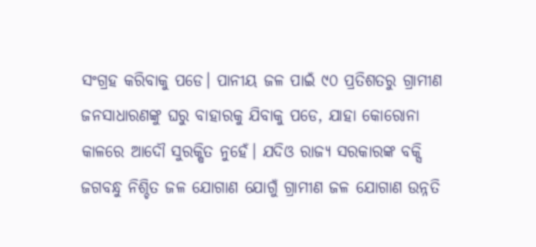ସଂଗ୍ରହ କରିବାକୁ ପଡେ। ପାନୀୟ ଜଳ ପାଇଁ ୯୦ ପ୍ରତିଶତରୁ ଗ୍ରାମୀଣ ଜନସାଧାରଣଙ୍କୁ ଘରୁ ବାହାରକୁ ଯିବାକୁ ପଡେ, ଯାହା କୋରୋନା କାଳରେ ଆଦୌ ସୁରକ୍ଷିତ ନୁହେଁ। ଯଦିଓ ରାଜ୍ୟ ସରକାରଙ୍କ ବକ୍ସି ଜଗବନ୍ଧୁ ନିଶ୍ଚିତ ଜଳ ଯୋଗାଣ ଯୋଗୁଁ ଗ୍ରାମୀଣ ଜଳ ଯୋଗାଣ ଉନ୍ନତି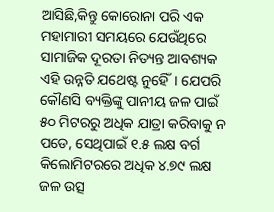ଆସିଛି,କିନ୍ତୁ କୋରୋନା ପରି ଏକ ମହାମାରୀ ସମୟରେ ଯେଉଁଥିରେ ସାମାଜିକ ଦୂରତା ନିତ୍ୟନ୍ତ ଆବଶ୍ୟକ ଏହି ଉନ୍ନତି ଯଥେଷ୍ଟ ନୁହେିଁ। ଯେପରି କୌଣସି ବ୍ୟକ୍ତିଙ୍କୁ ପାନୀୟ ଜଳ ପାଇଁ ୫୦ ମିଟରରୁ ଅଧିକ ଯାତ୍ରା କରିବାକୁ ନ ପଡେ, ସେଥିପାଇଁ ୧.୫ ଲକ୍ଷ ବର୍ଗ କିଲୋମିଟରରେ ଅଧିକ ୪.୭୯ ଲକ୍ଷ ଜଳ ଉତ୍ସ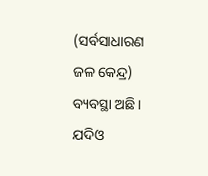(ସର୍ବସାଧାରଣ ଜଳ କେନ୍ଦ୍ର) ବ୍ୟବସ୍ଥା ଅଛି। ଯଦିଓ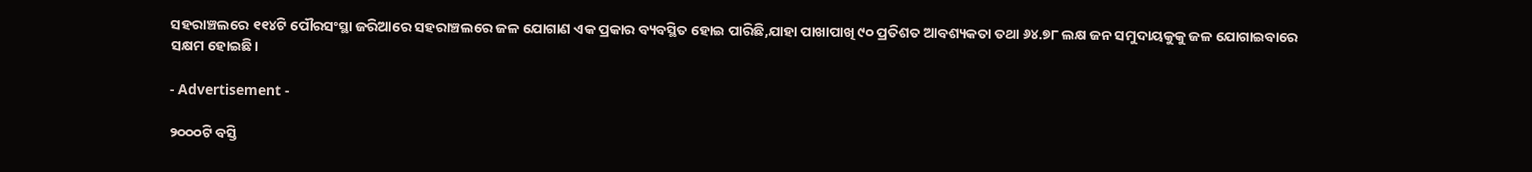ସହରାଞ୍ଚଲରେ ୧୧୪ଟି ପୌରସଂସ୍ଥା ଜରିଆରେ ସହରାଞ୍ଚଲରେ ଜଳ ଯୋଗାଣ ଏକ ପ୍ରକାର ବ୍ୟବସ୍ଥିତ ହୋଇ ପାରିଛି,ଯାହା ପାଖାପାଖି ୯୦ ପ୍ରତିଶତ ଆବଶ୍ୟକତା ତଥା ୬୪.୭୮ ଲକ୍ଷ ଜନ ସମୁଦାୟକୁକୁ ଜଳ ଯୋଗାଇବାରେ ସକ୍ଷମ ହୋଇଛି।

- Advertisement -

୨୦୦୦ଟି ବସ୍ତି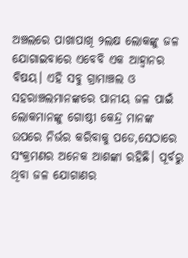ଅଞ୍ଚଲରେ ପାଖାପାଖି ୨ଲକ୍ଷ ଲୋକଙ୍କୁ ଜଳ ଯୋଗାଇବାରେ ଏବେବି ଏକ ଆହ୍ୱାନର ବିଷୟ। ଏହି ସବୁ ଗ୍ରାମାଞ୍ଚଲ ଓ ସହରାଞ୍ଚଲମାନଙ୍କରେ ପାନୀୟ ଜଳ ପାଇଁ ଲୋକମାନଙ୍କୁ ଗୋଷ୍ଠୀ କେନ୍ଦ୍ର ମାନଙ୍କ ଉପରେ ନିର୍ଭର କରିବାକୁ ପଡେ,ସେଠାରେ ସଂକ୍ରମଣର ଅନେକ ଆଶଙ୍କା ରହିଛି। ପୂର୍ବରୁ ଥିବା ଜଳ ଯୋଗାଣର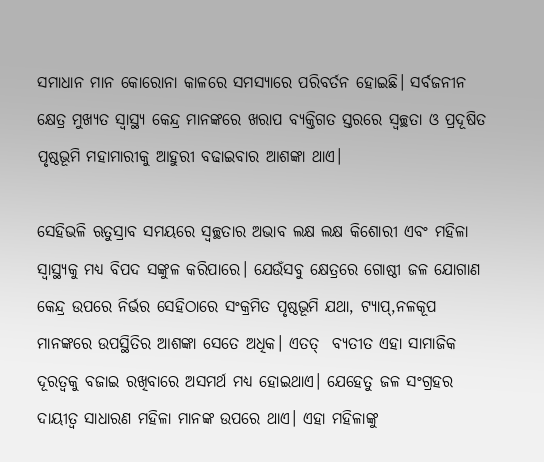ସମାଧାନ ମାନ କୋରୋନା କାଳରେ ସମସ୍ୟାରେ ପରିବର୍ତନ ହୋଇଛି। ସର୍ବଜନୀନ କ୍ଷେତ୍ର ମୁଖ୍ୟତ ସ୍ୱାସ୍ଥ୍ୟ କେନ୍ଦ୍ର ମାନଙ୍କରେ ଖରାପ ବ୍ୟକ୍ତିଗତ ସ୍ତରରେ ସ୍ୱଚ୍ଛତା ଓ ପ୍ରଦୂଷିତ ପୃଷ୍ଠଭୂମି ମହାମାରୀକୁ ଆହୁରୀ ବଢାଇବାର ଆଶଙ୍କା ଥାଏ।

ସେହିଭଳି ଋତୁସ୍ରାବ ସମୟରେ ସ୍ୱଚ୍ଛତାର ଅଭାବ ଲକ୍ଷ ଲକ୍ଷ କିଶୋରୀ ଏବଂ ମହିଳା ସ୍ୱାସ୍ଥ୍ୟକୁ ମଧ୍ୟ ବିପଦ ସଙ୍କୁଳ କରିପାରେ। ଯେଉଁସବୁ କ୍ଷେତ୍ରରେ ଗୋଷ୍ଠୀ ଜଳ ଯୋଗାଣ କେନ୍ଦ୍ର ଉପରେ ନିର୍ଭର ସେହିଠାରେ ସଂକ୍ରମିତ ପୃଷ୍ଠଭୂମି ଯଥା, ଟ୍ୟାପ୍‍,ନଳକୂପ ମାନଙ୍କରେ ଉପସ୍ଥିତିର ଆଶଙ୍କା ସେତେ ଅଧିକ। ଏତତ୍‍  ବ୍ୟତୀତ ଏହା ସାମାଜିକ ଦୂରତ୍ୱକୁ ବଜାଇ ରଖିବାରେ ଅସମର୍ଥ ମଧ୍ୟ ହୋଇଥାଏ। ଯେହେତୁ ଜଳ ସଂଗ୍ରହର ଦାୟୀତ୍ବ ସାଧାରଣ ମହିଳା ମାନଙ୍କ ଉପରେ ଥାଏ। ଏହା ମହିଳାଙ୍କୁ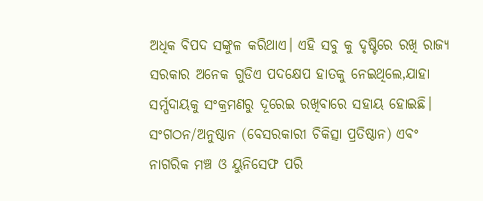ଅଧିକ ବିପଦ ସଙ୍କୁଳ କରିଥାଏ। ଏହି ସବୁ କୁ ଦୃଷ୍ଟିରେ ରଖି ରାଜ୍ୟ ସରକାର ଅନେକ ଗୁଡିଏ ପଦକ୍ଷେପ ହାତକୁ ନେଇଥିଲେ,ଯାହା ସର୍ମ୍ପଦାୟକୁ ସଂକ୍ରମଣରୁ ଦୂରେଇ ରଖିବାରେ ସହାୟ ହୋଇଛି। ସଂଗଠନ/ଅନୁଷ୍ଠାନ (ବେସରକାରୀ ଚିକିତ୍ସା ପ୍ରତିଷ୍ଠାନ) ଏବଂ ନାଗରିକ ମଞ୍ଚ ଓ ୟୁନିସେଫ ପରି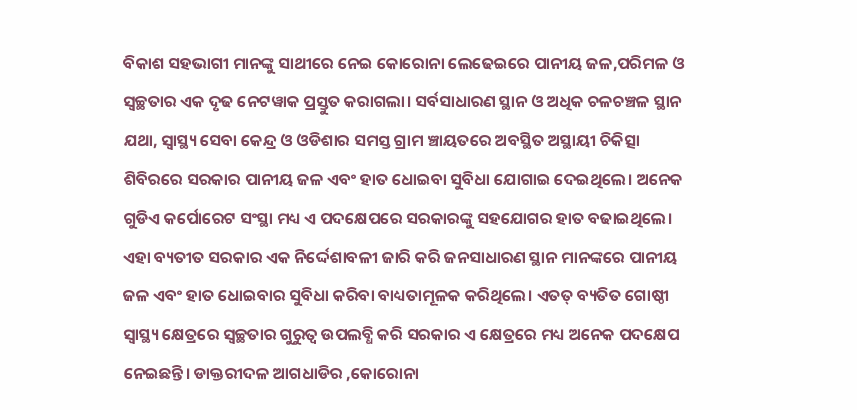ବିକାଶ ସହଭାଗୀ ମାନଙ୍କୁ ସାଥୀରେ ନେଇ କୋରୋନା ଲେଢେଇରେ ପାନୀୟ ଜଳ,ପରିମଳ ଓ ସ୍ୱଚ୍ଛତାର ଏକ ଦୃଢ ନେଟୱାକ ପ୍ରସ୍ତୁତ କରାଗଲା। ସର୍ବସାଧାରଣ ସ୍ଥାନ ଓ ଅଧିକ ଚଳଚଞ୍ଚଳ ସ୍ଥାନ ଯଥା, ସ୍ୱାସ୍ଥ୍ୟ ସେବା କେନ୍ଦ୍ର ଓ ଓଡିଶାର ସମସ୍ତ ଗ୍ରାମ ଞ୍ଚାୟତରେ ଅବସ୍ଥିତ ଅସ୍ଥାୟୀ ଚିକିତ୍ସା ଶିବିରରେ ସରକାର ପାନୀୟ ଜଳ ଏବଂ ହାତ ଧୋଇବା ସୁବିଧା ଯୋଗାଇ ଦେଇଥିଲେ। ଅନେକ ଗୁଡିଏ କର୍ପୋରେଟ ସଂସ୍ଥା ମଧ୍ୟ ଏ ପଦକ୍ଷେପରେ ସରକାରଙ୍କୁ ସହଯୋଗର ହାତ ବଢାଇଥିଲେ। ଏହା ବ୍ୟତୀତ ସରକାର ଏକ ନିର୍ଦ୍ଦେଶାବଳୀ ଜାରି କରି ଜନସାଧାରଣ ସ୍ଥାନ ମାନଙ୍କରେ ପାନୀୟ ଜଳ ଏବଂ ହାତ ଧୋଇବାର ସୁବିଧା କରିବା ବାଧ୍ୟତାମୂଳକ କରିଥିଲେ। ଏତତ୍‍ ବ୍ୟତିତ ଗୋଷ୍ଠୀ ସ୍ୱାସ୍ଥ୍ୟ କ୍ଷେତ୍ରରେ ସ୍ୱଚ୍ଛତାର ଗୁରୁତ୍ୱ ଉପଲବ୍ଧି କରି ସରକାର ଏ କ୍ଷେତ୍ରରେ ମଧ୍ୟ ଅନେକ ପଦକ୍ଷେପ ନେଇଛନ୍ତି। ଡାକ୍ତରୀଦଳ ଆଗଧାଡିର ,କୋରୋନା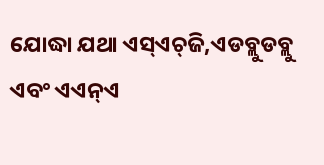ଯୋଦ୍ଧା ଯଥା ଏସ୍‍ଏଚ୍‍ଜି,ଏଡବ୍ଲୁଡବ୍ଲୁ ଏବଂ ଏଏନ୍‍ଏ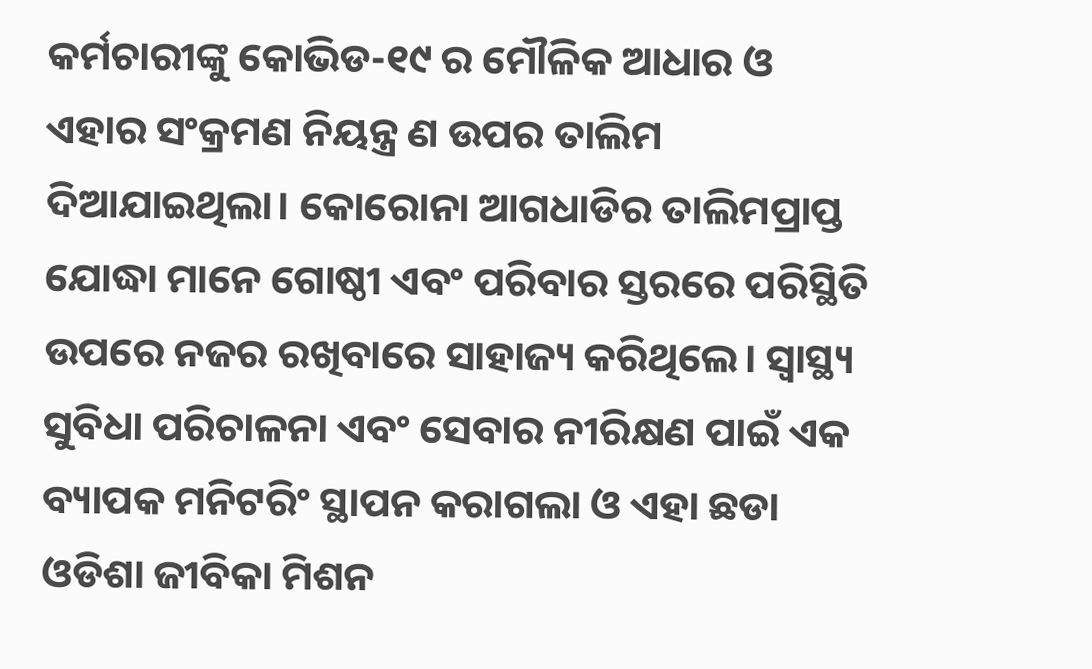କର୍ମଚାରୀଙ୍କୁ କୋଭିଡ-୧୯ ର ମୌଳିକ ଆଧାର ଓ ଏହାର ସଂକ୍ରମଣ ନିୟନ୍ତ୍ର ଣ ଉପର ତାଲିମ ଦିଆଯାଇଥିଲା। କୋରୋନା ଆଗଧାଡିର ତାଲିମପ୍ରାପ୍ତ ଯୋଦ୍ଧା ମାନେ ଗୋଷ୍ଠୀ ଏବଂ ପରିବାର ସ୍ତରରେ ପରିସ୍ଥିତି ଉପରେ ନଜର ରଖିବାରେ ସାହାଜ୍ୟ କରିଥିଲେ। ସ୍ୱାସ୍ଥ୍ୟ ସୁବିଧା ପରିଚାଳନା ଏବଂ ସେବାର ନୀରିକ୍ଷଣ ପାଇଁ ଏକ ବ୍ୟାପକ ମନିଟରିଂ ସ୍ଥାପନ କରାଗଲା ଓ ଏହା ଛଡା ଓଡିଶା ଜୀବିକା ମିଶନ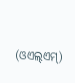(ଓଏଲ୍‍ଏମ୍‍)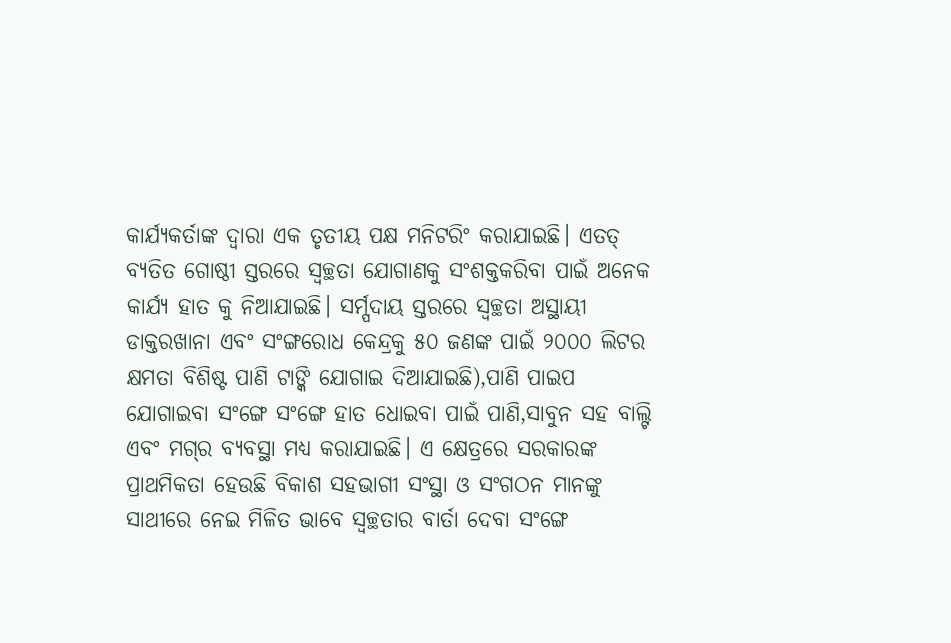କାର୍ଯ୍ୟକର୍ତାଙ୍କ ଦ୍ୱାରା ଏକ ତୃତୀୟ ପକ୍ଷ ମନିଟରିଂ କରାଯାଇଛି। ଏତତ୍‍ ବ୍ୟତିତ ଗୋଷ୍ଠୀ ସ୍ତରରେ ସ୍ୱଚ୍ଛତା ଯୋଗାଣକୁ ସଂଶକ୍ତକରିବା ପାଇଁ ଅନେକ କାର୍ଯ୍ୟ ହାତ କୁ ନିଆଯାଇଛି। ସର୍ମ୍ପଦାୟ ସ୍ତରରେ ସ୍ୱଚ୍ଛତା ଅସ୍ଥାୟୀ ଡାକ୍ତରଖାନା ଏବଂ ସଂଙ୍ଗରୋଧ କେନ୍ଦ୍ରକୁ ୫୦ ଜଣଙ୍କ ପାଇଁ ୨୦୦୦ ଲିଟର କ୍ଷମତା ବିଶିଷ୍ଟ ପାଣି ଟାଙ୍କି ଯୋଗାଇ ଦିଆଯାଇଛି),ପାଣି ପାଇପ ଯୋଗାଇବା ସଂଙ୍ଗେ ସଂଙ୍ଗେ ହାତ ଧୋଇବା ପାଇଁ ପାଣି,ସାବୁନ ସହ ବାଲ୍ଟି ଏବଂ ମଗ୍‍ର ବ୍ୟବସ୍ଥା ମଧ୍ୟ କରାଯାଇଛି। ଏ କ୍ଷେତ୍ରରେ ସରକାରଙ୍କ ପ୍ରାଥମିକତା ହେଉଛି ବିକାଶ ସହଭାଗୀ ସଂସ୍ଥା ଓ ସଂଗଠନ ମାନଙ୍କୁ ସାଥୀରେ ନେଇ ମିଳିତ ଭାବେ ସ୍ୱଚ୍ଛତାର ବାର୍ତା ଦେବା ସଂଙ୍ଗେ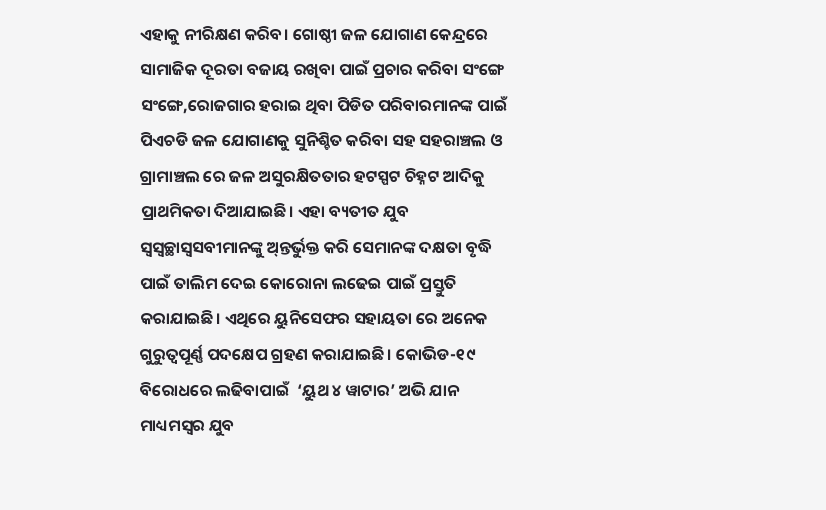ଏହାକୁ ନୀରିକ୍ଷଣ କରିବ। ଗୋଷ୍ଠୀ ଜଳ ଯୋଗାଣ କେନ୍ଦ୍ରରେ ସାମାଜିକ ଦୂରତା ବଜାୟ ରଖିବା ପାଇଁ ପ୍ରଚାର କରିବା ସଂଙ୍ଗେ ସଂଙ୍ଗେ,ରୋଜଗାର ହରାଇ ଥିବା ପିଡିତ ପରିବାରମାନଙ୍କ ପାଇଁ ପିଏଚଡି ଜଳ ଯୋଗାଣକୁ ସୁନିଶ୍ଚିତ କରିବା ସହ ସହରାଞ୍ଚଲ ଓ ଗ୍ରାମାଞ୍ଚଲ ରେ ଜଳ ଅସୁରକ୍ଷିତତାର ହଟସ୍ପଟ ଚିହ୍ନଟ ଆଦିକୁ ପ୍ରାଥମିକତା ଦିଆଯାଇଛି। ଏହା ବ୍ୟତୀତ ଯୁବ ସ୍ୱସ୍ୱଚ୍ଛାସ୍ୱସବୀମାନଙ୍କୁ ଅ୍‍ନ୍ତର୍ଭୁକ୍ତ କରି ସେମାନଙ୍କ ଦକ୍ଷତା ବୃଦ୍ଧି ପାଇଁ ତାଲିମ ଦେଇ କୋରୋନା ଲଢେଇ ପାଇଁ ପ୍ରସ୍ତୁତି କରାଯାଇଛି। ଏଥିରେ ୟୁନିସେଫର ସହାୟତା ରେ ଅନେକ  ଗୁରୁତ୍ବପୂର୍ଣ୍ଣ ପଦକ୍ଷେପ ଗ୍ରହଣ କରାଯାଇଛି। କୋଭିଡ-୧୯  ବିରୋଧରେ ଲଢିବାପାଇଁ  ‘ୟୁଥ ୪ ୱାଟାର’ ଅଭି ଯାନ ମାଧ୍ୟମସ୍ୱର ଯୁବ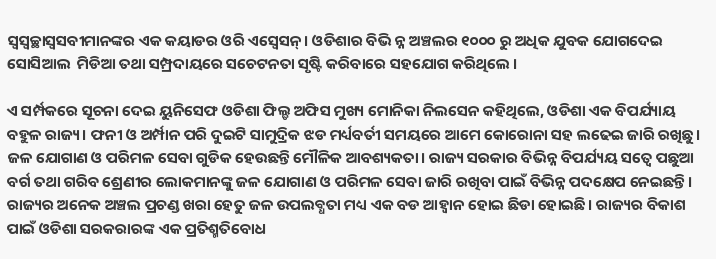ସ୍ୱସ୍ୱଚ୍ଛାସ୍ୱସବୀମାନଙ୍କର ଏକ କୟାଡର ଓରି ଏସ୍ୱେସନ୍। ଓଡିଶାର ବିଭି ନ୍ନ ଅଞ୍ଚଲର ୧୦୦୦ ରୁ ଅଧିକ ଯୁବକ ଯୋଗଦେଇ ସୋସିଆଲ  ମିଡିଆ ତଥା ସମ୍ପ୍ରଦାୟରେ ସଚେଟନତା ସୃଷ୍ଟି କରିବାରେ ସହଯୋଗ କରିଥିଲେ ।

ଏ ସର୍ମ୍ପକରେ ସୂଚନା ଦେଇ ୟୁନିସେଫ ଓଡିଶା ଫିଲ୍ଡ ଅଫିସ ମୁଖ୍ୟ ମୋନିକା ନିଲସେନ କହିଥିଲେ, ଓଡିଶା ଏକ ବିପର୍ଯ୍ୟାୟ ବହୁଳ ରାଜ୍ୟ। ଫନୀ ଓ ଅର୍ମ୍ପାନ ପରି ଦୁଇଟି ସାମୁଦ୍ରିକ ଝଡ ମର୍ଧ୍ୟବର୍ତୀ ସମୟରେ ଆମେ କୋରୋନା ସହ ଲଢେଇ ଜାରି ରଖିଛୁ। ଜଳ ଯୋଗାଣ ଓ ପରିମଳ ସେବା ଗୁଡିକ ହେଉଛନ୍ତି ମୌଳିକ ଆବଶ୍ୟକତା। ରାଜ୍ୟ ସରକାର ବିଭିନ୍ନ ବିପର୍ଯ୍ୟୟ ସତ୍ୱେ ପଛୁଆ ବର୍ଗ ତଥା ଗରିବ ଶ୍ରେଣୀର ଲୋକମାନଙ୍କୁ ଜଳ ଯୋଗାଣ ଓ ପରିମଳ ସେବା ଜାରି ରଖିବା ପାଇଁ ବିଭିନ୍ନ ପଦକ୍ଷେପ ନେଇଛନ୍ତି। ରାଜ୍ୟର ଅନେକ ଅଞ୍ଚଲ ପ୍ରଚଣ୍ଡ ଖରା ହେତୁ ଜଳ ଉପଲବ୍ଧତା ମଧ୍ୟ ଏକ ବଡ ଆହ୍ୱାନ ହୋଇ ଛିଡା ହୋଇଛି। ରାଜ୍ୟର ବିକାଶ ପାଇଁ ଓଡିଶା ସରକରାରଙ୍କ ଏକ ପ୍ରତିଶ୍ମତିବୋଧ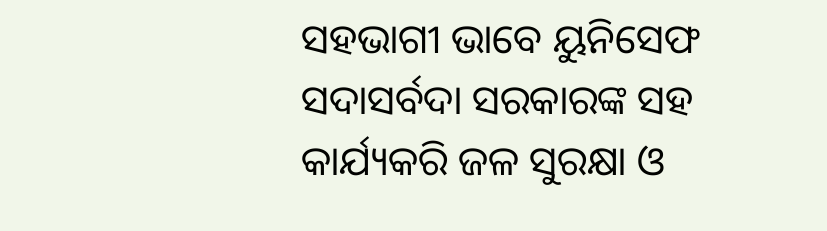ସହଭାଗୀ ଭାବେ ୟୁନିସେଫ ସଦାସର୍ବଦା ସରକାରଙ୍କ ସହ କାର୍ଯ୍ୟକରି ଜଳ ସୁରକ୍ଷା ଓ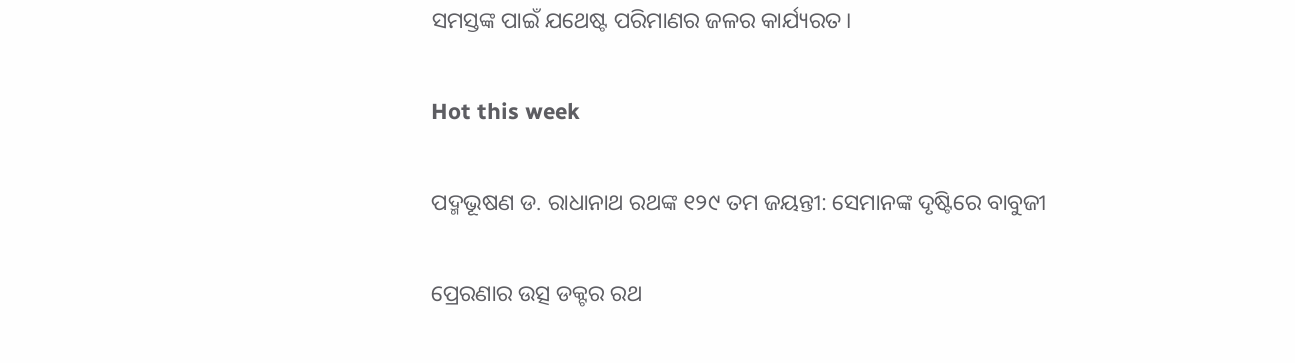ସମସ୍ତଙ୍କ ପାଇଁ ଯଥେଷ୍ଟ ପରିମାଣର ଜଳର କାର୍ଯ୍ୟରତ।

Hot this week

ପଦ୍ମଭୂଷଣ ଡ. ରାଧାନାଥ ରଥଙ୍କ ୧୨୯ ତମ ଜୟନ୍ତୀ: ସେମାନଙ୍କ ଦୃଷ୍ଟିରେ ବାବୁଜୀ

ପ୍ରେରଣାର ଉତ୍ସ ଡକ୍ଟର ରଥ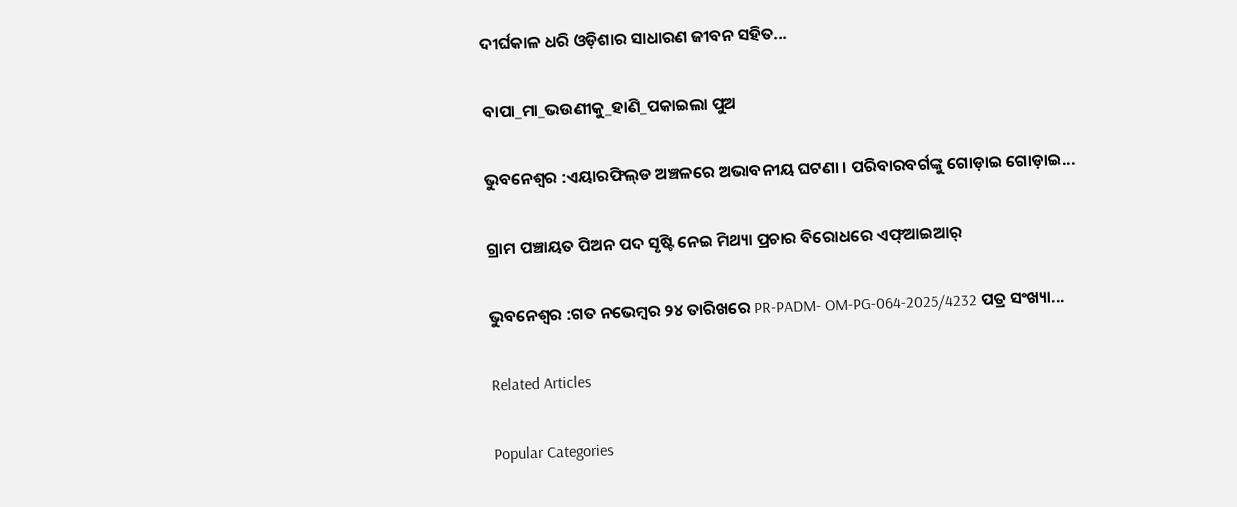ଦୀର୍ଘକାଳ ଧରି ଓଡ଼ିଶାର ସାଧାରଣ ଜୀବନ ସହିତ...

ବାପା_ମା_ଭଉଣୀକୁ_ହାଣି_ପକାଇଲା ପୁଅ

ଭୁବନେଶ୍ବର :ଏୟାରଫିଲ୍‌ଡ ଅଞ୍ଚଳରେ ଅଭାବନୀୟ ଘଟଣା । ପରିବାରବର୍ଗଙ୍କୁ ଗୋଡ଼ାଇ ଗୋଡ଼ାଇ...

ଗ୍ରାମ ପଞ୍ଚାୟତ ପିଅନ ପଦ ସୃଷ୍ଟି ନେଇ ମିଥ୍ୟା ପ୍ରଚାର ବିରୋଧରେ ଏଫ୍‌ଆଇଆର୍

ଭୁବନେଶ୍ୱର :ଗତ ନ‌ଭେମ୍ବର ୨୪ ତାରିଖରେ PR-PADM- OM-PG-064-2025/4232 ପତ୍ର ସଂଖ୍ୟା...

Related Articles

Popular Categories